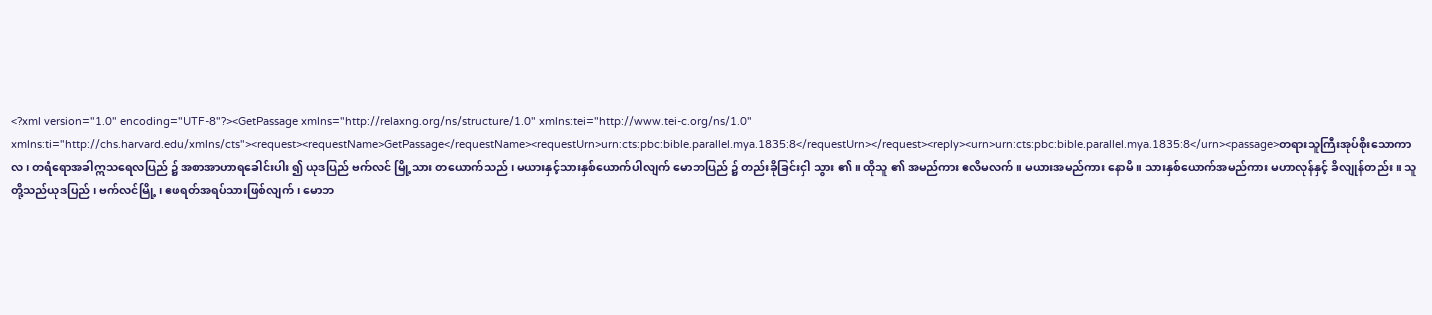<?xml version="1.0" encoding="UTF-8"?><GetPassage xmlns="http://relaxng.org/ns/structure/1.0" xmlns:tei="http://www.tei-c.org/ns/1.0" xmlns:ti="http://chs.harvard.edu/xmlns/cts"><request><requestName>GetPassage</requestName><requestUrn>urn:cts:pbc:bible.parallel.mya.1835:8</requestUrn></request><reply><urn>urn:cts:pbc:bible.parallel.mya.1835:8</urn><passage>တရားသူကြီးအုပ်စိုးသောကာလ ၊ တရံရောအခါဣသရေလပြည် ၌ အစာအာဟာရခေါင်းပါး ၍ ယုဒပြည် ဗက်လင် မြို့သား တယောက်သည် ၊ မယားနှင့်သားနှစ်ယောက်ပါလျက် မောဘပြည် ၌ တည်းခိုခြင်းငှါ သွား ၏ ။ ထိုသူ ၏ အမည်ကား ဧလိမလက် ။ မယားအမည်ကား နောမိ ။ သားနှစ်ယောက်အမည်ကား မဟာလုန်နှင့် ခိလျုန်တည်း ။ သူတို့သည်ယုဒပြည် ၊ ဗက်လင်မြို့ ၊ ဧဖရတ်အရပ်သားဖြစ်လျက် ၊ မောဘ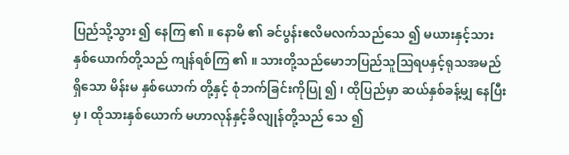ပြည်သို့သွား ၍ နေကြ ၏ ။ နောမိ ၏ ခင်ပွန်းဧလိမလက်သည်သေ ၍ မယားနှင့်သားနှစ်ယောက်တို့သည် ကျန်ရစ်ကြ ၏ ။ သားတို့သည်မောဘပြည်သူဩရပနှင့်ရုသအမည်ရှိသော မိန်းမ နှစ်ယောက် တို့နှင့် စုံဘက်ခြင်းကိုပြု ၍ ၊ ထိုပြည်မှာ ဆယ်နှစ်ခန့်မျှ နေပြီးမှ ၊ ထိုသားနှစ်ယောက် မဟာလုန်နှင့်ခိလျုန်တို့သည် သေ ၍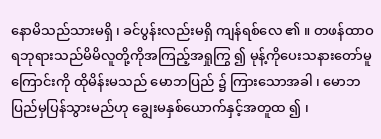နောမိသည်သားမရှိ ၊ ခင်ပွန်းလည်းမရှိ ကျန်ရစ်လေ ၏ ။ တဖန်ထာဝရဘုရားသည်မိမိလူတို့ကိုအကြည့်အရှုကြွ ၍ မုန့်ကိုပေးသနားတော်မူကြောင်းကို ထိုမိန်းမသည် မောဘပြည် ၌ ကြားသောအခါ ၊ မောဘပြည်မှပြန်သွားမည်ဟု ချွေးမနှစ်ယောက်နှင့်အတူထ ၍ ၊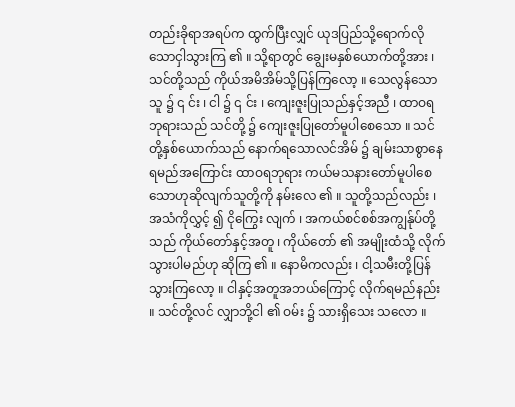တည်းခိုရာအရပ်က ထွက်ပြီးလျှင် ယုဒပြည်သို့ရောက်လိုသောငှါသွားကြ ၏ ။ သို့ရာတွင် ချွေးမနှစ်ယောက်တို့အား ၊ သင်တို့သည် ကိုယ်အမိအိမ်သို့ပြန်ကြလော့ ။ သေလွန်သောသူ ၌ ၎ င်း ၊ ငါ ၌ ၎ င်း ၊ ကျေးဇူးပြုသည်နှင့်အညီ ၊ ထာဝရဘုရားသည် သင်တို့ ၌ ကျေးဇူးပြုတော်မူပါစေသော ။ သင်တို့နှစ်ယောက်သည် နောက်ရသောလင်အိမ် ၌ ချမ်းသာစွာနေရမည်အကြောင်း ထာဝရဘုရား ကယ်မသနားတော်မူပါစေသောဟုဆိုလျက်သူတို့ကို နမ်းလေ ၏ ။ သူတို့သည်လည်း ၊ အသံကိုလွှင့် ၍ ငိုကြွေး လျက် ၊ အကယ်စင်စစ်အကျွန်ုပ်တို့သည် ကိုယ်တော်နှင့်အတူ ၊ ကိုယ်တော် ၏ အမျိုးထံသို့ လိုက်သွားပါမည်ဟု ဆိုကြ ၏ ။ နောမိကလည်း ၊ ငါ့သမီးတို့ပြန်သွားကြလော့ ။ ငါနှင့်အတူအဘယ်ကြောင့် လိုက်ရမည်နည်း ။ သင်တို့လင် လျှာဘို့ငါ ၏ ဝမ်း ၌ သားရှိသေး သလော ။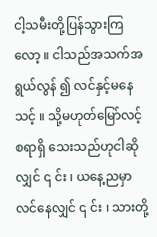ငါ့သမီးတို့ပြန်သွားကြလော့ ။ ငါသည်အသက်အရွယ်လွန် ၍ လင်နှင့်မနေသင့် ။ သို့မဟုတ်မြော်လင့်စရာရှိ သေးသည်ဟုငါဆိုလျှင် ၎ င်း ၊ ယနေ့ညမှာလင်နေလျှင် ၎ င်း ၊ သားတို့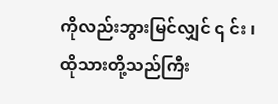ကိုလည်းဘွားမြင်လျှင် ၎ င်း ၊ ထိုသားတို့သည်ကြီး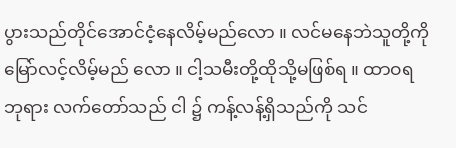ပွားသည်တိုင်အောင်ငံ့နေလိမ့်မည်လော ။ လင်မနေဘဲသူတို့ကို မြော်လင့်လိမ့်မည် လော ။ ငါ့သမီးတို့ထိုသို့မဖြစ်ရ ။ ထာဝရဘုရား လက်တော်သည် ငါ ၌ ကန့်လန့်ရှိသည်ကို သင်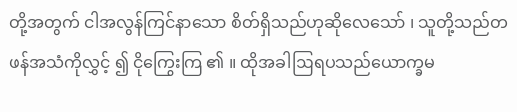တို့အတွက် ငါအလွန်ကြင်နာသော စိတ်ရှိသည်ဟုဆိုလေသော် ၊ သူတို့သည်တဖန်အသံကိုလွှင့် ၍ ငိုကြွေးကြ ၏ ။ ထိုအခါဩရပသည်ယောက္ခမ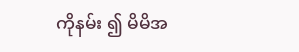ကိုနမ်း ၍ မိမိအ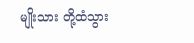မျိုးသား တို့ထံသွား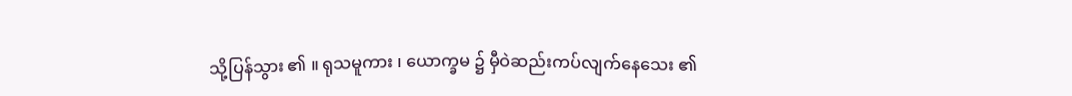သို့ပြန်သွား ၏ ။ ရုသမူကား ၊ ယောက္ခမ ၌ မှီဝဲဆည်းကပ်လျက်နေသေး ၏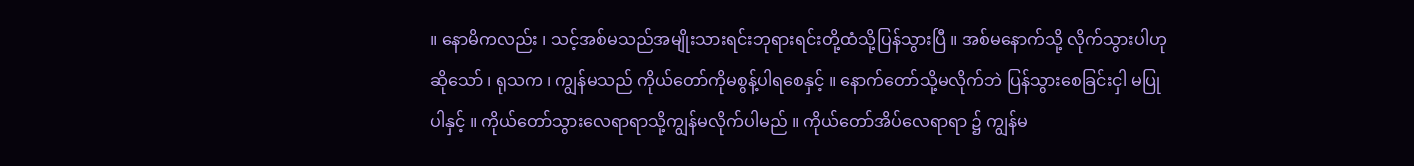။ နောမိကလည်း ၊ သင့်အစ်မသည်အမျိုးသားရင်းဘုရားရင်းတို့ထံသို့ပြန်သွားပြီ ။ အစ်မနောက်သို့ လိုက်သွားပါဟုဆိုသော် ၊ ရုသက ၊ ကျွန်မသည် ကိုယ်တော်ကိုမစွန့်ပါရစေနှင့် ။ နောက်တော်သို့မလိုက်ဘဲ ပြန်သွားစေခြင်းငှါ မပြုပါနှင့် ။ ကိုယ်တော်သွားလေရာရာသို့ကျွန်မလိုက်ပါမည် ။ ကိုယ်တော်အိပ်လေရာရာ ၌ ကျွန်မ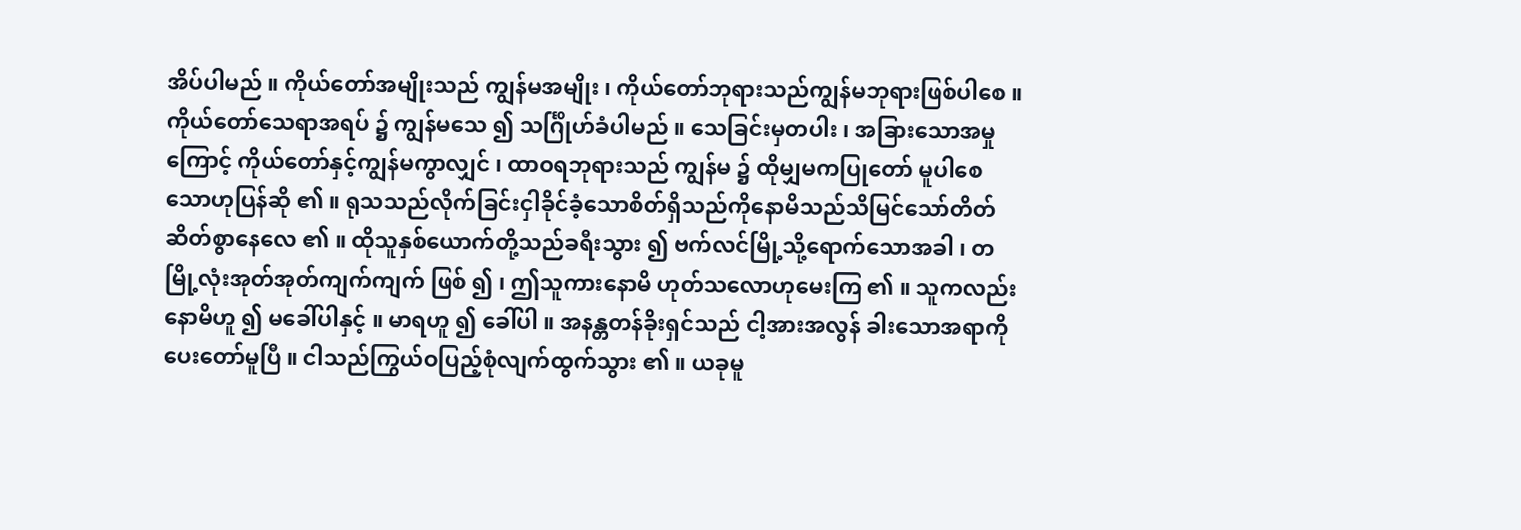အိပ်ပါမည် ။ ကိုယ်တော်အမျိုးသည် ကျွန်မအမျိုး ၊ ကိုယ်တော်ဘုရားသည်ကျွန်မဘုရားဖြစ်ပါစေ ။ ကိုယ်တော်သေရာအရပ် ၌ ကျွန်မသေ ၍ သင်္ဂြိုဟ်ခံပါမည် ။ သေခြင်းမှတပါး ၊ အခြားသောအမှုကြောင့် ကိုယ်တော်နှင့်ကျွန်မကွာလျှင် ၊ ထာဝရဘုရားသည် ကျွန်မ ၌ ထိုမျှမကပြုတော် မူပါစေသောဟုပြန်ဆို ၏ ။ ရုသသည်လိုက်ခြင်းငှါခိုင်ခံ့သောစိတ်ရှိသည်ကိုနောမိသည်သိမြင်သော်တိတ်ဆိတ်စွာနေလေ ၏ ။ ထိုသူနှစ်ယောက်တို့သည်ခရီးသွား ၍ ဗက်လင်မြို့သို့ရောက်သောအခါ ၊ တမြို့လုံးအုတ်အုတ်ကျက်ကျက် ဖြစ် ၍ ၊ ဤသူကားနောမိ ဟုတ်သလောဟုမေးကြ ၏ ။ သူကလည်းနောမိဟူ ၍ မခေါ်ပါနှင့် ။ မာရဟူ ၍ ခေါ်ပါ ။ အနန္တတန်ခိုးရှင်သည် ငါ့အားအလွန် ခါးသောအရာကိုပေးတော်မူပြီ ။ ငါသည်ကြွယ်ဝပြည့်စုံလျက်ထွက်သွား ၏ ။ ယခုမူ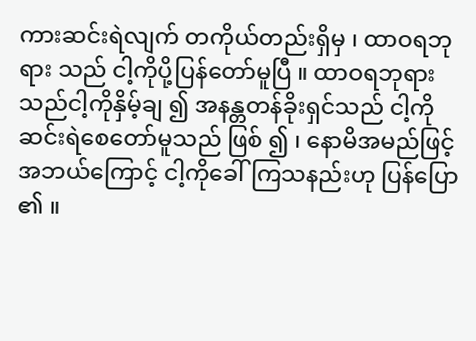ကားဆင်းရဲလျက် တကိုယ်တည်းရှိမှ ၊ ထာဝရဘုရား သည် ငါ့ကိုပို့ပြန်တော်မူပြီ ။ ထာဝရဘုရားသည်ငါ့ကိုနှိမ့်ချ ၍ အနန္တတန်ခိုးရှင်သည် ငါ့ကိုဆင်းရဲစေတော်မူသည် ဖြစ် ၍ ၊ နောမိအမည်ဖြင့်အဘယ်ကြောင့် ငါ့ကိုခေါ်ကြသနည်းဟု ပြန်ပြော ၏ ။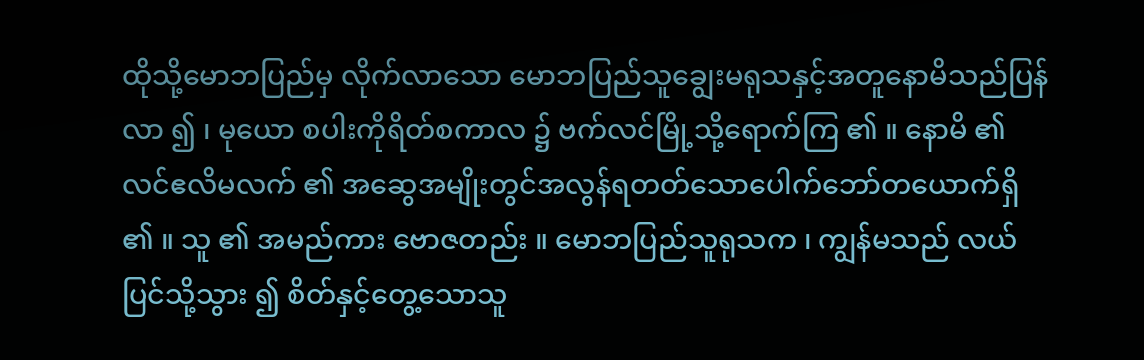ထိုသို့မောဘပြည်မှ လိုက်လာသော မောဘပြည်သူချွေးမရုသနှင့်အတူနောမိသည်ပြန်လာ ၍ ၊ မုယော စပါးကိုရိတ်စကာလ ၌ ဗက်လင်မြို့သို့ရောက်ကြ ၏ ။ နောမိ ၏ လင်ဧလိမလက် ၏ အဆွေအမျိုးတွင်အလွန်ရတတ်သောပေါက်ဘော်တယောက်ရှိ ၏ ။ သူ ၏ အမည်ကား ဗောဇတည်း ။ မောဘပြည်သူရုသက ၊ ကျွန်မသည် လယ်ပြင်သို့သွား ၍ စိတ်နှင့်တွေ့သောသူ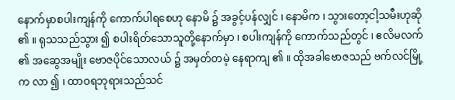နောက်မှာစပါးကျန်ကို ကောက်ပါရစေဟု နောမိ ၌ အခွင့်ပန်လျှင် ၊ နောမိက ၊ သွားတော့ငါ့သမီးဟုဆို ၏ ။ ရုသသည်သွား ၍ စပါးရိတ်သောသူတို့နောက်မှာ ၊ စပါးကျန်ကို ကောက်သည်တွင် ၊ ဧလိမလက် ၏ အဆွေအမျိုး ဗောဇပိုင်သောလယ် ၌ အမှတ်တမဲ့ နေရာကျ ၏ ။ ထိုအခါဗောဇသည် ဗက်လင်မြို့က လာ ၍ ၊ ထာဝရဘုရားသည်သင်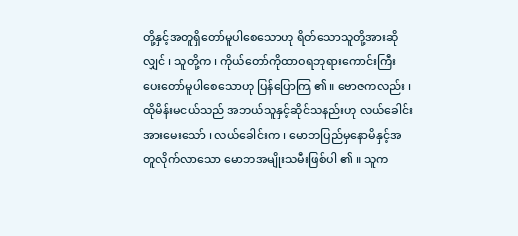တို့နှင့်အတူရှိတော်မူပါစေသောဟု ရိတ်သောသူတို့အားဆိုလျှင် ၊ သူတို့က ၊ ကိုယ်တော်ကိုထာဝရဘုရားကောင်းကြီးပေးတော်မူပါစေသောဟု ပြန်ပြောကြ ၏ ။ ဗောဇကလည်း ၊ ထိုမိန်းမငယ်သည် အဘယ်သူနှင့်ဆိုင်သနည်းဟု လယ်ခေါင်းအားမေးသော် ၊ လယ်ခေါင်းက ၊ မောဘပြည်မှနောမိနှင့်အတူလိုက်လာသော မောဘအမျိုးသမီးဖြစ်ပါ ၏ ။ သူက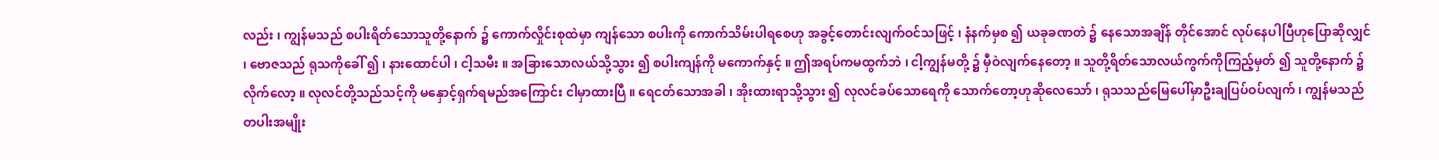လည်း ၊ ကျွန်မသည် စပါးရိတ်သောသူတို့နောက် ၌ ကောက်လှိုင်းစုထဲမှာ ကျန်သော စပါးကို ကောက်သိမ်းပါရစေဟု အခွင့်တောင်းလျက်ဝင်သဖြင့် ၊ နံနက်မှစ ၍ ယခုခဏတဲ ၌ နေသောအချိန် တိုင်အောင် လုပ်နေပါပြီဟုပြောဆိုလျှင် ၊ ဗောဇသည် ရုသကိုခေါ် ၍ ၊ နားထောင်ပါ ၊ ငါ့သမီး ။ အခြားသောလယ်သို့သွား ၍ စပါးကျန်ကို မကောက်နှင့် ။ ဤအရပ်ကမထွက်ဘဲ ၊ ငါ့ကျွန်မတို့ ၌ မှီဝဲလျက်နေတော့ ။ သူတို့ရိတ်သောလယ်ကွက်ကိုကြည့်မှတ် ၍ သူတို့နောက် ၌ လိုက်လော့ ။ လုလင်တို့သည်သင့်ကို မနှောင့်ရှက်ရမည်အကြောင်း ငါမှာထားပြီ ။ ရေငတ်သောအခါ ၊ အိုးထားရာသို့သွား ၍ လုလင်ခပ်သောရေကို သောက်တော့ဟုဆိုလေသော် ၊ ရုသသည်မြေပေါ်မှာဦးချပြပ်ဝပ်လျက် ၊ ကျွန်မသည်တပါးအမျိုး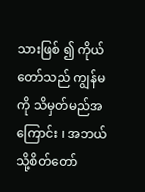သားဖြစ် ၍ ကိုယ်တော်သည် ကျွန်မကို သိမှတ်မည်အကြောင်း ၊ အဘယ်သို့စိတ်တော်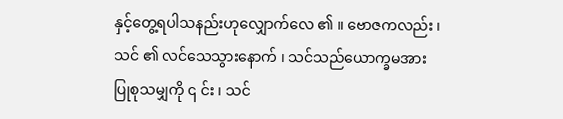နှင့်တွေ့ရပါသနည်းဟုလျှောက်လေ ၏ ။ ဗောဇကလည်း ၊ သင် ၏ လင်သေသွားနောက် ၊ သင်သည်ယောက္ခမအားပြုစုသမျှကို ၎ င်း ၊ သင်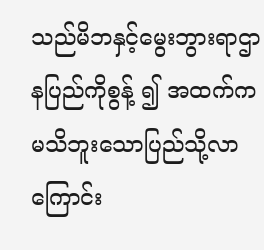သည်မိဘနှင့်မွေးဘွားရာဌာနပြည်ကိုစွန့် ၍ အထက်က မသိဘူးသောပြည်သို့လာကြောင်း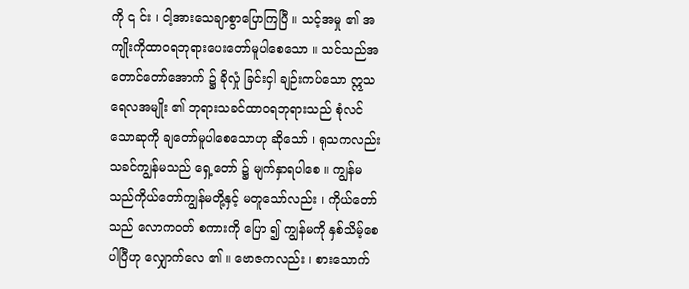ကို ၎ င်း ၊ ငါ့အားသေချာစွာပြောကြပြီ ။ သင့်အမှု ၏ အကျိုးကိုထာဝရဘုရားပေးတော်မူပါစေသော ။ သင်သည်အတောင်တော်အောက် ၌ ခိုလှုံ ခြင်းငှါ ချဉ်းကပ်သော ဣသရေလအမျိုး ၏ ဘုရားသခင်ထာဝရဘုရားသည် စုံလင်သောဆုကို ချတော်မူပါစေသောဟု ဆိုသော် ၊ ရုသကလည်း သခင်ကျွန်မသည် ရှေ့တော် ၌ မျက်နှာရပါစေ ။ ကျွန်မသည်ကိုယ်တော်ကျွန်မတို့နှင့် မတူသော်လည်း ၊ ကိုယ်တော်သည် လောကဝတ် စကားကို ပြော ၍ ကျွန်မကို နှစ်သိမ့်စေပါပြီဟု လျှောက်လေ ၏ ။ ဗောဇကလည်း ၊ စားသောက်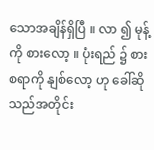သောအချိန်ရှိပြီ ။ လာ ၍ မုန့်ကို စားလော့ ။ ပုံးရည် ၌ စားစရာကို နျစ်လော့ ဟု ခေါ်ဆိုသည်အတိုင်း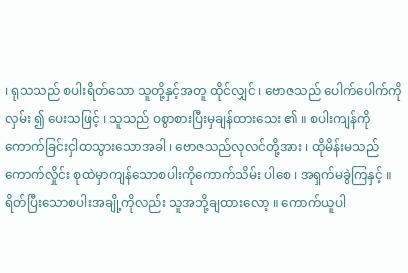၊ ရုသသည် စပါးရိတ်သော သူတို့နှင့်အတူ ထိုင်လျှင် ၊ ဗောဇသည် ပေါက်ပေါက်ကိုလှမ်း ၍ ပေးသဖြင့် ၊ သူသည် ဝစွာစားပြီးမှချန်ထားသေး ၏ ။ စပါးကျန်ကို ကောက်ခြင်းငှါထသွားသောအခါ ၊ ဗောဇသည်လုလင်တို့အား ၊ ထိုမိန်းမသည် ကောက်လှိုင်း စုထဲမှာကျန်သောစပါးကိုကောက်သိမ်း ပါစေ ၊ အရှက်မခွဲကြနှင့် ။ ရိတ်ပြီးသောစပါးအချို့ကိုလည်း သူအဘို့ချထားလော့ ။ ကောက်ယူပါ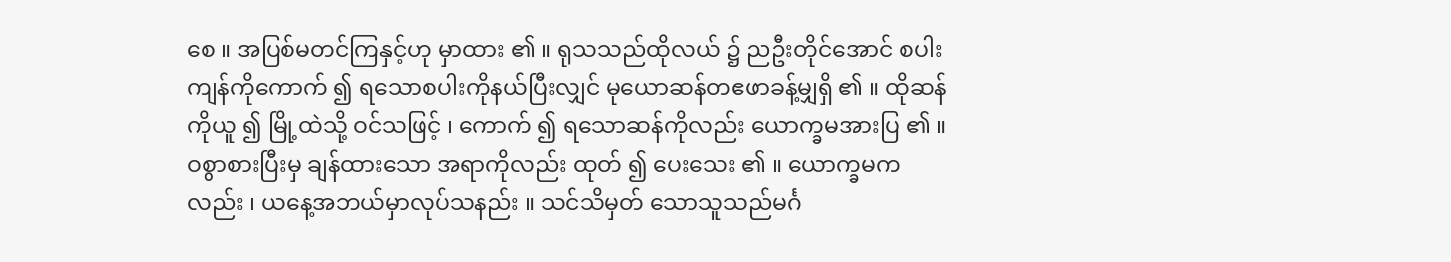စေ ။ အပြစ်မတင်ကြနှင့်ဟု မှာထား ၏ ။ ရုသသည်ထိုလယ် ၌ ညဦးတိုင်အောင် စပါးကျန်ကိုကောက် ၍ ရသောစပါးကိုနယ်ပြီးလျှင် မုယောဆန်တဧဖာခန့်မျှရှိ ၏ ။ ထိုဆန်ကိုယူ ၍ မြို့ထဲသို့ ဝင်သဖြင့် ၊ ကောက် ၍ ရသောဆန်ကိုလည်း ယောက္ခမအားပြ ၏ ။ ဝစွာစားပြီးမှ ချန်ထားသော အရာကိုလည်း ထုတ် ၍ ပေးသေး ၏ ။ ယောက္ခမကလည်း ၊ ယနေ့အဘယ်မှာလုပ်သနည်း ။ သင်သိမှတ် သောသူသည်မင်္ဂ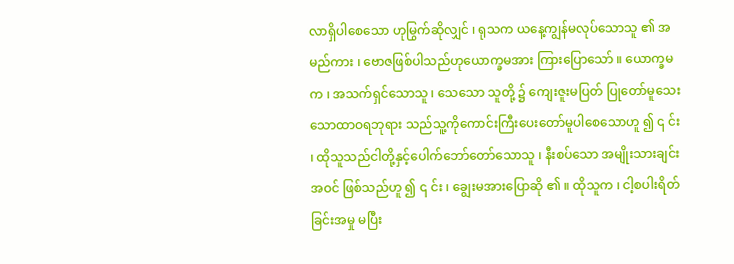လာရှိပါစေသော ဟုမြွက်ဆိုလျှင် ၊ ရုသက ယနေ့ကျွန်မလုပ်သောသူ ၏ အမည်ကား ၊ ဗောဇဖြစ်ပါသည်ဟုယောက္ခမအား ကြားပြောသော် ။ ယောက္ခမက ၊ အသက်ရှင်သောသူ ၊ သေသော သူတို့ ၌ ကျေးဇူးမပြတ် ပြုတော်မူသေးသောထာဝရဘုရား သည်သူ့ကိုကောင်းကြီးပေးတော်မူပါစေသောဟူ ၍ ၎ င်း ၊ ထိုသူသည်ငါတို့နှင့်ပေါက်ဘော်တော်သောသူ ၊ နီးစပ်သော အမျိုးသားချင်း အဝင် ဖြစ်သည်ဟူ ၍ ၎ င်း ၊ ချွေးမအားပြောဆို ၏ ။ ထိုသူက ၊ ငါ့စပါးရိတ်ခြင်းအမှု မပြီး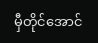မှီတိုင်အောင်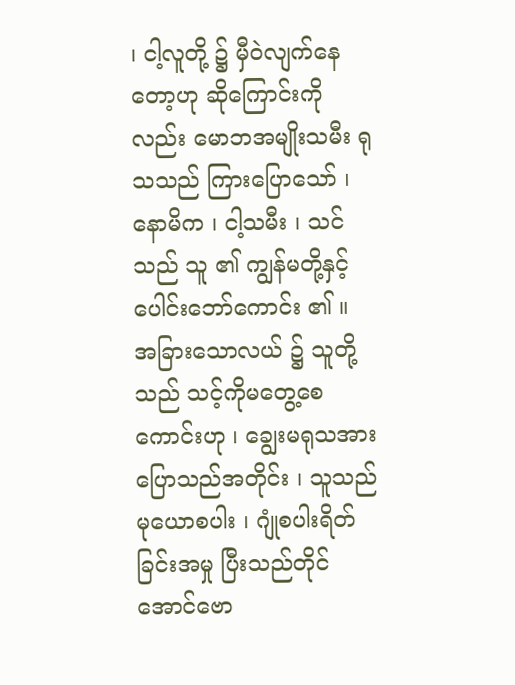၊ ငါ့လူတို့ ၌ မှီဝဲလျက်နေတော့ဟု ဆိုကြောင်းကိုလည်း မောဘအမျိုးသမီး ရုသသည် ကြားပြောသော် ၊ နောမိက ၊ ငါ့သမီး ၊ သင်သည် သူ ၏ ကျွန်မတို့နှင့်ပေါင်းဘော်ကောင်း ၏ ။ အခြားသောလယ် ၌ သူတို့သည် သင့်ကိုမတွေ့စေကောင်းဟု ၊ ချွေးမရုသအားပြောသည်အတိုင်း ၊ သူသည် မုယောစပါး ၊ ဂျုံစပါးရိတ်ခြင်းအမှု ပြီးသည်တိုင်အောင်ဗော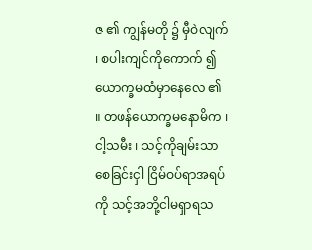ဇ ၏ ကျွန်မတို ၌ မှီဝဲလျက် ၊ စပါးကျင်ကိုကောက် ၍ ယောက္ခမထံမှာနေလေ ၏ ။ တဖန်ယောက္ခမနောမိက ၊ ငါ့သမီး ၊ သင့်ကိုချမ်းသာစေခြင်းငှါ ငြိမ်ဝပ်ရာအရပ်ကို သင့်အဘို့ငါမရှာရသ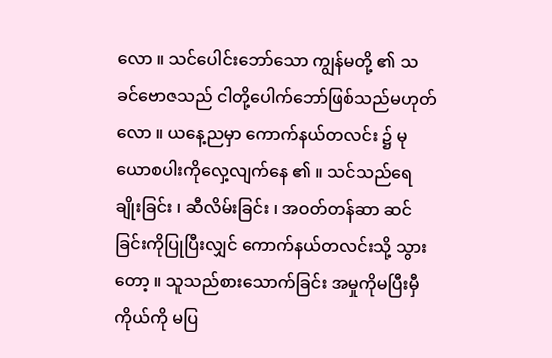လော ။ သင်ပေါင်းဘော်သော ကျွန်မတို့ ၏ သခင်ဗောဇသည် ငါတို့ပေါက်ဘော်ဖြစ်သည်မဟုတ်လော ။ ယနေ့ညမှာ ကောက်နယ်တလင်း ၌ မုယောစပါးကိုလှေ့လျက်နေ ၏ ။ သင်သည်ရေချိုးခြင်း ၊ ဆီလိမ်းခြင်း ၊ အဝတ်တန်ဆာ ဆင်ခြင်းကိုပြုပြီးလျှင် ကောက်နယ်တလင်းသို့ သွားတော့ ။ သူသည်စားသောက်ခြင်း အမှုကိုမပြီးမှီကိုယ်ကို မပြ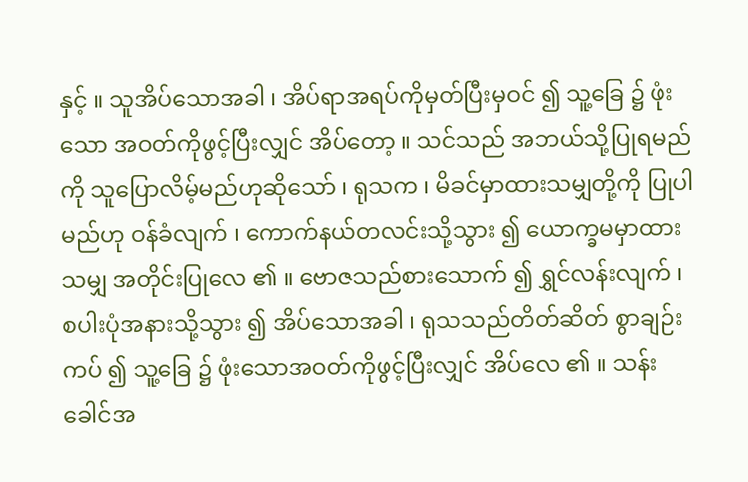နှင့် ။ သူအိပ်သောအခါ ၊ အိပ်ရာအရပ်ကိုမှတ်ပြီးမှဝင် ၍ သူ့ခြေ ၌ ဖုံးသော အဝတ်ကိုဖွင့်ပြီးလျှင် အိပ်တော့ ။ သင်သည် အဘယ်သို့ပြုရမည်ကို သူပြောလိမ့်မည်ဟုဆိုသော် ၊ ရုသက ၊ မိခင်မှာထားသမျှတို့ကို ပြုပါမည်ဟု ဝန်ခံလျက် ၊ ကောက်နယ်တလင်းသို့သွား ၍ ယောက္ခမမှာထားသမျှ အတိုင်းပြုလေ ၏ ။ ဗောဇသည်စားသောက် ၍ ရွှင်လန်းလျက် ၊ စပါးပုံအနားသို့သွား ၍ အိပ်သောအခါ ၊ ရုသသည်တိတ်ဆိတ် စွာချဉ်းကပ် ၍ သူ့ခြေ ၌ ဖုံးသောအဝတ်ကိုဖွင့်ပြီးလျှင် အိပ်လေ ၏ ။ သန်းခေါင်အ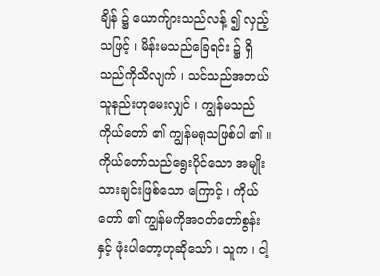ချိန် ၌ ယောက်ျားသည်လန့် ၍ လှည့်သဖြင့် ၊ မိန်းမသည်ခြေရင်း ၌ ရှိသည်ကိုသိလျက် ၊ သင်သည်အဘယ်သူနည်းဟုမေးလျှင် ၊ ကျွန်မသည်ကိုယ်တော် ၏ ကျွန်မရုသဖြစ်ပါ ၏ ။ ကိုယ်တော်သည်ရွေးပိုင်သော အမျိုးသားချင်းဖြစ်သော ကြောင့် ၊ ကိုယ်တော် ၏ ကျွန်မကိုအဝတ်တော်စွန်းနှင့် ဖုံးပါတော့ဟုဆိုသော် ၊ သူက ၊ ငါ့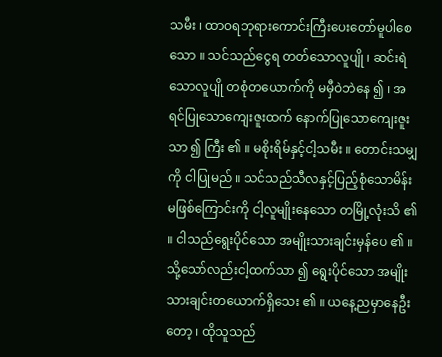သမီး ၊ ထာဝရဘုရားကောင်းကြီးပေးတော်မူပါစေသော ။ သင်သည်ငွေရ တတ်သောလူပျို ၊ ဆင်းရဲသောလူပျို တစုံတယောက်ကို မမှီဝဲဘဲနေ ၍ ၊ အရင်ပြုသောကျေးဇူးထက် နောက်ပြုသောကျေးဇူး သာ ၍ ကြီး ၏ ။ မစိုးရိမ်နှင့်ငါ့သမီး ။ တောင်းသမျှကို ငါပြုမည် ။ သင်သည်သီလနှင့်ပြည့်စုံသောမိန်းမဖြစ်ကြောင်းကို ငါ့လူမျိုးနေသော တမြို့လုံးသိ ၏ ။ ငါသည်ရွေးပိုင်သော အမျိုးသားချင်းမှန်ပေ ၏ ။ သို့သော်လည်းငါ့ထက်သာ ၍ ရွေးပိုင်သော အမျိုးသားချင်းတယောက်ရှိသေး ၏ ။ ယနေ့ညမှာနေဦးတော့ ၊ ထိုသူသည်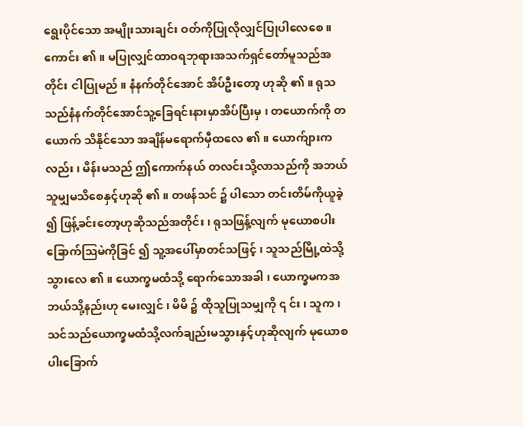ရွေးပိုင်သော အမျိုးသားချင်း ဝတ်ကိုပြုလိုလျှင်ပြုပါလေစေ ။ ကောင်း ၏ ။ မပြုလျှင်ထာဝရဘုရားအသက်ရှင်တော်မူသည်အတိုင်း ငါပြုမည် ။ နံနက်တိုင်အောင် အိပ်ဦးတော့ ဟုဆို ၏ ။ ရုသသည်နံနက်တိုင်အောင်သူ့ခြေရင်းနားမှာအိပ်ပြီးမှ ၊ တယောက်ကို တယောက် သိနိုင်သော အချိန်မရောက်မှီထလေ ၏ ။ ယောက်ျားကလည်း ၊ မိန်းမသည် ဤကောက်နယ် တလင်းသို့လာသည်ကို အဘယ်သူမျှမသိစေနှင့်ဟုဆို ၏ ။ တဖန်သင် ၌ ပါသော တင်းတိမ်ကိုယူခဲ့ ၍ ဖြန့်ခင်းတော့ဟုဆိုသည်အတိုင်း ၊ ရုသဖြန့်လျက် မုယောစပါးခြောက်ဩမဲကိုခြင် ၍ သူ့အပေါ်မှာတင်သဖြင့် ၊ သူသည်မြို့ထဲသို့ သွားလေ ၏ ။ ယောက္ခမထံသို့ ရောက်သောအခါ ၊ ယောက္ခမကအဘယ်သို့နည်းဟု မေးလျှင် ၊ မိမိ ၌ ထိုသူပြုသမျှကို ၎ င်း ၊ သူက ၊ သင်သည်ယောက္ခမထံသို့လက်ချည်းမသွားနှင့်ဟုဆိုလျက် မုယောစပါးခြောက်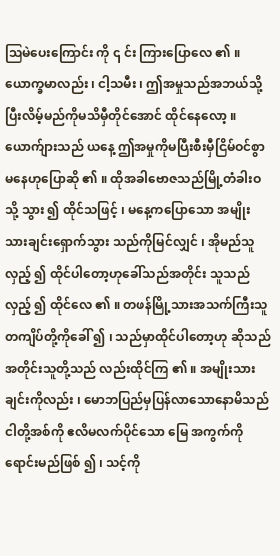ဩမဲပေးကြောင်း ကို ၎ င်း ကြားပြောလေ ၏ ။ ယောက္ခမာလည်း ၊ ငါ့သမီး ၊ ဤအမှုသည်အဘယ်သို့ပြီးလိမ့်မည်ကိုမသိမှီတိုင်အောင် ထိုင်နေလော့ ။ ယောက်ျားသည် ယနေ့ ဤအမှုကိုမပြီးစီးမှီငြိမ်ဝင်စွာမနေဟုပြောဆို ၏ ။ ထိုအခါဗောဇသည်မြို့တံခါးဝသို့ သွား ၍ ထိုင်သဖြင့် ၊ မနေ့ကပြောသော အမျိုးသားချင်းရှောက်သွား သည်ကိုမြင်လျှင် ၊ အိုမည်သူလှည့် ၍ ထိုင်ပါတော့ဟုခေါ်သည်အတိုင်း သူသည် လှည့် ၍ ထိုင်လေ ၏ ။ တဖန်မြို့သားအသက်ကြီးသူ တကျိပ်တို့ကိုခေါ် ၍ ၊ သည်မှာထိုင်ပါတော့ဟု ဆိုသည် အတိုင်းသူတို့သည် လည်းထိုင်ကြ ၏ ။ အမျိုးသားချင်းကိုလည်း ၊ မောဘပြည်မှပြန်လာသောနောမိသည် ငါတို့အစ်ကို ဧလိမလက်ပိုင်သော မြေ အကွက်ကိုရောင်းမည်ဖြစ် ၍ ၊ သင့်ကို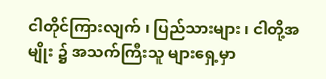ငါတိုင်ကြားလျက် ၊ ပြည်သားများ ၊ ငါတို့အမျိုး ၌ အသက်ကြီးသူ များရှေ့မှာ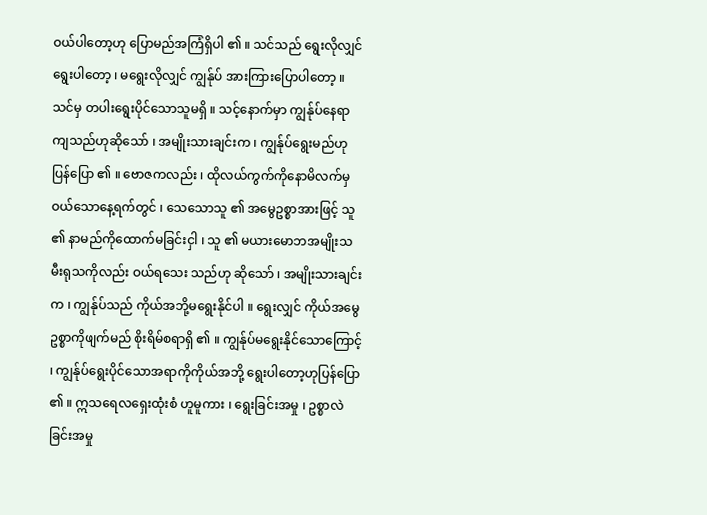ဝယ်ပါတော့ဟု ပြောမည်အကြံရှိပါ ၏ ။ သင်သည် ရွေးလိုလျှင် ရွေးပါတော့ ၊ မရွေးလိုလျှင် ကျွန်ုပ် အားကြားပြောပါတော့ ။ သင်မှ တပါးရွေးပိုင်သောသူမရှိ ။ သင့်နောက်မှာ ကျွန်ုပ်နေရာကျသည်ဟုဆိုသော် ၊ အမျိုးသားချင်းက ၊ ကျွန်ုပ်ရွေးမည်ဟု ပြန်ပြော ၏ ။ ဗောဇကလည်း ၊ ထိုလယ်ကွက်ကိုနောမိလက်မှဝယ်သောနေ့ရက်တွင် ၊ သေသောသူ ၏ အမွေဥစ္စာအားဖြင့် သူ ၏ နာမည်ကိုထောက်မခြင်းငှါ ၊ သူ ၏ မယားမောဘအမျိုးသမီးရုသကိုလည်း ဝယ်ရသေး သည်ဟု ဆိုသော် ၊ အမျိုးသားချင်းက ၊ ကျွန်ုပ်သည် ကိုယ်အဘို့မရွေးနိုင်ပါ ။ ရွေးလျှင် ကိုယ်အမွေဥစ္စာကိုဖျက်မည် စိုးရိမ်စရာရှိ ၏ ။ ကျွန်ုပ်မရွေးနိုင်သောကြောင့် ၊ ကျွန်ုပ်ရွေးပိုင်သောအရာကိုကိုယ်အဘို့ ရွေးပါတော့ဟုပြန်ပြော ၏ ။ ဣသရေလရှေးထုံးစံ ဟူမူကား ၊ ရွေးခြင်းအမှု ၊ ဥစ္စာလဲခြင်းအမှု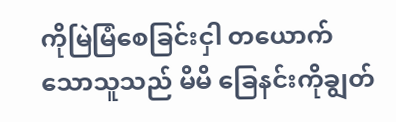ကိုမြဲမြံစေခြင်းငှါ တယောက်သောသူသည် မိမိ ခြေနင်းကိုချွတ်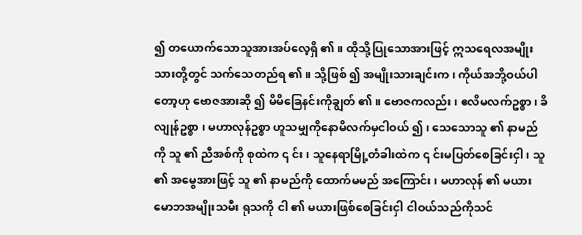၍ တယောက်သောသူအားအပ်လေ့ရှိ ၏ ။ ထိုသို့ပြုသောအားဖြင့် ဣသရေလအမျိုးသားတို့တွင် သက်သေတည်ရ ၏ ။ သို့ဖြစ် ၍ အမျိုးသားချင်းက ၊ ကိုယ်အဘို့ဝယ်ပါတော့ဟု ဗောဇအားဆို ၍ မိမိခြေနင်းကိုချွတ် ၏ ။ ဗောဇကလည်း ၊ ဧလိမလက်ဥစ္စာ ၊ ခိလျုန်ဥစ္စာ ၊ မဟာလုန်ဥစ္စာ ဟူသမျှကိုနောမိလက်မှငါဝယ် ၍ ၊ သေသောသူ ၏ နာမည်ကို သူ ၏ ညီအစ်ကို စုထဲက ၎ င်း ၊ သူနေရာမြို့တံခါးထဲက ၎ င်းမပြတ်စေခြင်းငှါ ၊ သူ ၏ အမွေအားဖြင့် သူ ၏ နာမည်ကို ထောက်မမည် အကြောင်း ၊ မဟာလုန် ၏ မယားမောဘအမျိုးသမီး ရုသကို ငါ ၏ မယားဖြစ်စေခြင်းငှါ ငါဝယ်သည်ကိုသင်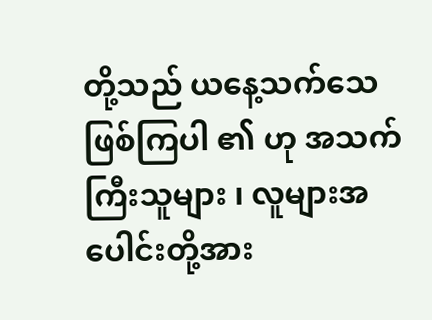တို့သည် ယနေ့သက်သေဖြစ်ကြပါ ၏ ဟု အသက်ကြီးသူများ ၊ လူများအပေါင်းတို့အား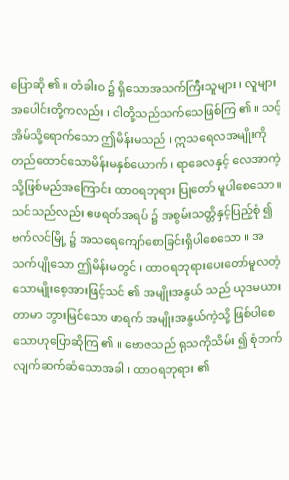ပြောဆို ၏ ။ တံခါးဝ ၌ ရှိသောအသက်ကြီးသူများ ၊ လူများအပေါင်းတို့ကလည်း ၊ ငါတို့သည်သက်သေဖြစ်ကြ ၏ ။ သင့်အိမ်သို့ရောက်သော ဤမိန်းမသည် ၊ ဣသရေလအမျိုးကိုတည်ထောင်သောမိန်းမနှစ်ယောက် ၊ ရာခေလနှင့် လေအာကဲ့သို့ဖြစ်မည်အကြောင်း ထာဝရဘုရား ပြုတော် မူပါစေသော ။ သင်သည်လည်း ဧဖရတ်အရပ် ၌ အစွမ်းသတ္တိနှင့်ပြည့်စုံ ၍ ဗက်လင်မြို့ ၌ အသရေကျော်စောခြင်းရှိပါစေသော ။ အသက်ပျိုသော ဤမိန်းမတွင် ၊ ထာဝရဘုရားပေးတော်မူလတံ့သောမျိုးစေ့အားဖြင့်သင် ၏ အမျိုးအနွယ် သည် ယုဒမယားတာမာ ဘွားမြင်သော ဖာရက် အမျိုးအနွယ်ကဲ့သို့ ဖြစ်ပါစေသောဟုပြောဆိုကြ ၏ ။ ဗောဇသည် ရုသကိုသိမ်း ၍ စုံဘက်လျက်ဆက်ဆံသောအခါ ၊ ထာဝရဘုရား ၏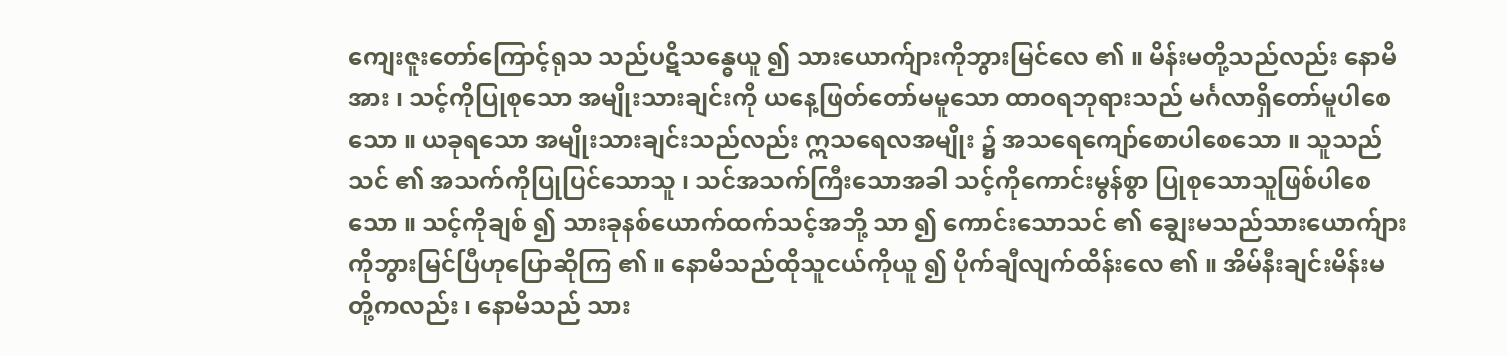ကျေးဇူးတော်ကြောင့်ရုသ သည်ပဋိသန္ဓေယူ ၍ သားယောက်ျားကိုဘွားမြင်လေ ၏ ။ မိန်းမတို့သည်လည်း နောမိအား ၊ သင့်ကိုပြုစုသော အမျိုးသားချင်းကို ယနေ့ဖြတ်တော်မမူသော ထာဝရဘုရားသည် မင်္ဂလာရှိတော်မူပါစေသော ။ ယခုရသော အမျိုးသားချင်းသည်လည်း ဣသရေလအမျိုး ၌ အသရေကျော်စောပါစေသော ။ သူသည်သင် ၏ အသက်ကိုပြုပြင်သောသူ ၊ သင်အသက်ကြီးသောအခါ သင့်ကိုကောင်းမွန်စွာ ပြုစုသောသူဖြစ်ပါစေသော ။ သင့်ကိုချစ် ၍ သားခုနစ်ယောက်ထက်သင့်အဘို့ သာ ၍ ကောင်းသောသင် ၏ ချွေးမသည်သားယောက်ျားကိုဘွားမြင်ပြီဟုပြောဆိုကြ ၏ ။ နောမိသည်ထိုသူငယ်ကိုယူ ၍ ပိုက်ချီလျက်ထိန်းလေ ၏ ။ အိမ်နီးချင်းမိန်းမတို့ကလည်း ၊ နောမိသည် သား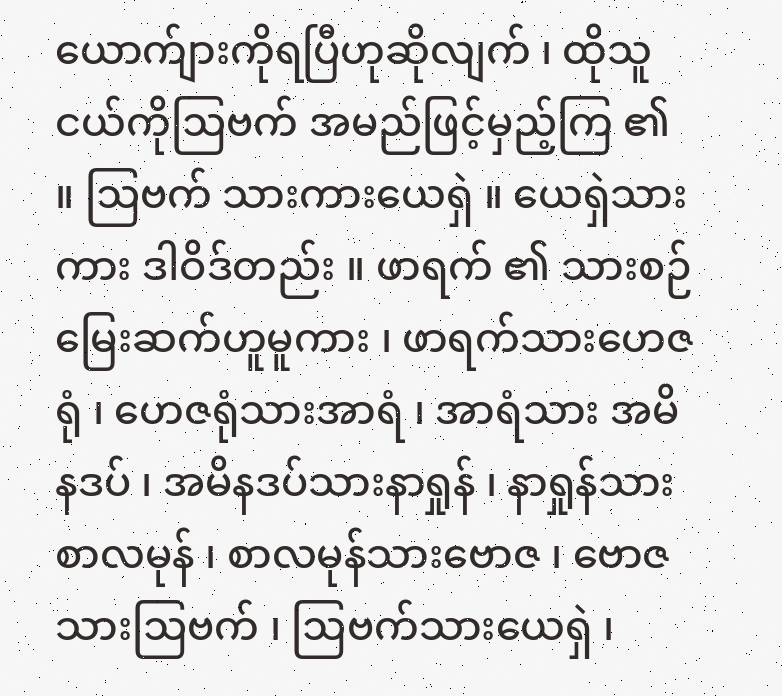ယောက်ျားကိုရပြီဟုဆိုလျက် ၊ ထိုသူငယ်ကိုဩဗက် အမည်ဖြင့်မှည့်ကြ ၏ ။ ဩဗက် သားကားယေရှဲ ။ ယေရှဲသားကား ဒါဝိဒ်တည်း ။ ဖာရက် ၏ သားစဉ်မြေးဆက်ဟူမူကား ၊ ဖာရက်သားဟေဇရုံ ၊ ဟေဇရုံသားအာရံ ၊ အာရံသား အမိနဒပ် ၊ အမိနဒပ်သားနာရှုန် ၊ နာရှုန်သား စာလမုန် ၊ စာလမုန်သားဗောဇ ၊ ဗောဇသားဩဗက် ၊ ဩဗက်သားယေရှဲ ၊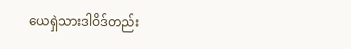ယေရှဲသားဒါဝိဒ်တည်း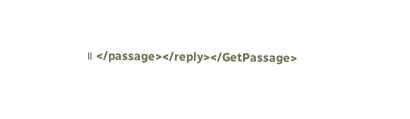။ </passage></reply></GetPassage>